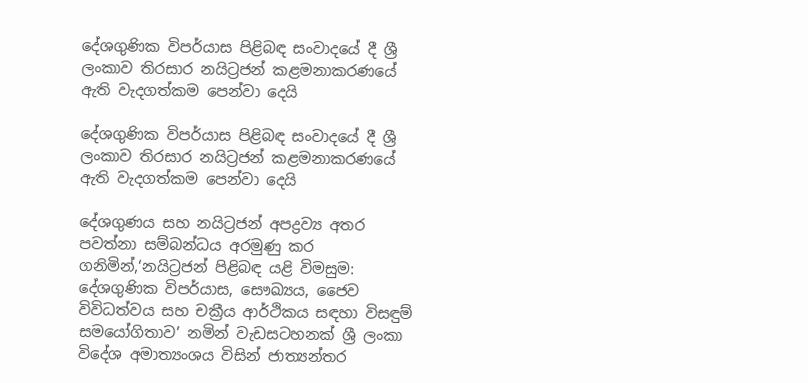දේශගුණික විපර්යාස පිළිබඳ සංවාදයේ දී ශ්‍රී ලංකාව තිරසාර නයිට්‍රජන් කළමනාකරණයේ ඇති වැදගත්කම පෙන්වා දෙයි

දේශගුණික විපර්යාස පිළිබඳ සංවාදයේ දී ශ්‍රී ලංකාව තිරසාර නයිට්‍රජන් කළමනාකරණයේ ඇති වැදගත්කම පෙන්වා දෙයි

දේශගුණය සහ නයිට්‍රජන් අපද්‍රව්‍ය අතර පවත්නා සම්බන්ධය අරමුණු කර ගනිමින්,‘නයිට්‍රජන් පිළිබඳ යළි විමසුම: දේශගුණික විපර්යාස, සෞඛ්‍යය, ජෛව විවිධත්වය සහ චක්‍රීය ආර්ථිකය සඳහා විසඳුම් සමයෝගිතාව’ නමින් වැඩසටහනක් ශ්‍රී ලංකා විදේශ අමාත්‍යංශය විසින් ජාත්‍යන්තර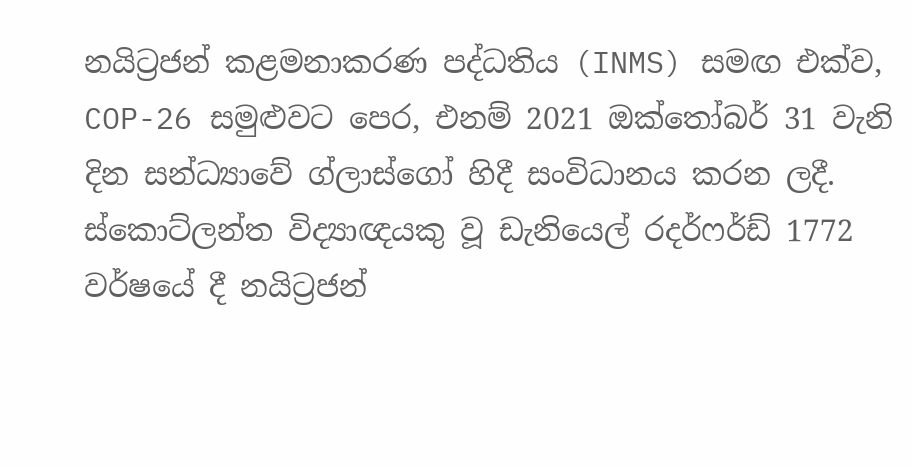නයිට්‍රජන් කළමනාකරණ පද්ධතිය (INMS) සමඟ එක්ව, COP-26 සමුළුවට පෙර, එනම් 2021 ඔක්තෝබර් 31 වැනි දින සන්ධ්‍යාවේ ග්ලාස්ගෝ හිදී සංවිධානය කරන ලදී. ස්කොට්ලන්ත විද්‍යාඥයකු වූ ඩැනියෙල් රදර්ෆර්ඩ් 1772 වර්ෂයේ දී නයිට්‍රජන්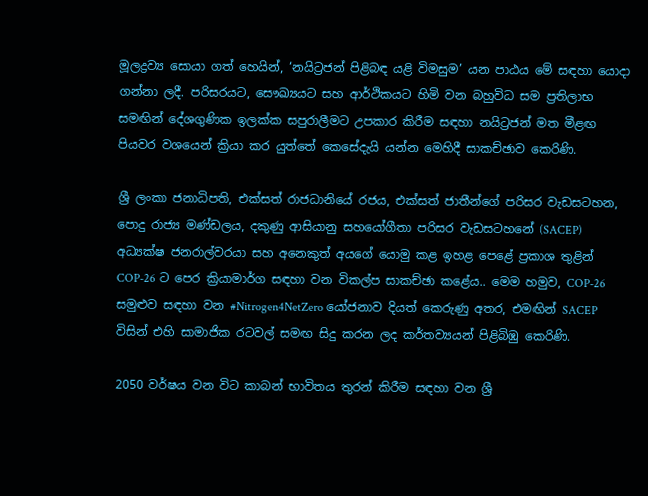මූලද්‍රව්‍ය සොයා ගත් හෙයින්, ‘නයිට්‍රජන් පිළිබඳ යළි විමසුම’ යන පාඨය මේ සඳහා යොදා ගන්නා ලදී. පරිසරයට, සෞඛ්‍යයට සහ ආර්ථිකයට හිමි වන බහුවිධ සම ප්‍රතිලාභ සමඟින් දේශගුණික ඉලක්ක සපුරාලීමට උපකාර කිරීම සඳහා නයිට්‍රජන් මත මීළඟ පියවර වශයෙන් ක්‍රියා කර යුත්තේ කෙසේදැයි යන්න මෙහිදී සාකච්ඡාව කෙරිණි.

ශ්‍රී ලංකා ජනාධිපති, එක්සත් රාජධානියේ රජය, එක්සත් ජාතීන්ගේ පරිසර වැඩසටහන, පොදු රාජ්‍ය මණ්ඩලය, දකුණු ආසියානු සහයෝගීතා පරිසර වැඩසටහනේ (SACEP) අධ්‍යක්ෂ ජනරාල්වරයා සහ අනෙකුත් අයගේ යොමු කළ ඉහළ පෙළේ ප්‍රකාශ තුළින් COP-26 ට පෙර ක්‍රියාමාර්ග සඳහා වන විකල්ප සාකච්ඡා කළේය.. මෙම හමුව, COP-26 සමුළුව සඳහා වන #Nitrogen4NetZero යෝජනාව දියත් කෙරුණු අතර, එමඟින් SACEP විසින් එහි සාමාජික රටවල් සමඟ සිදු කරන ලද කර්තව්‍යයන් පිළිබිඹු කෙරිණි.

2050 වර්ෂය වන විට කාබන් භාවිතය තුරන් කිරීම සඳහා වන ශ්‍රී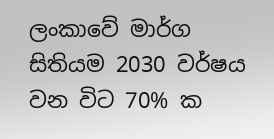ලංකාවේ මාර්ග සිතියම 2030 වර්ෂය වන විට 70% ක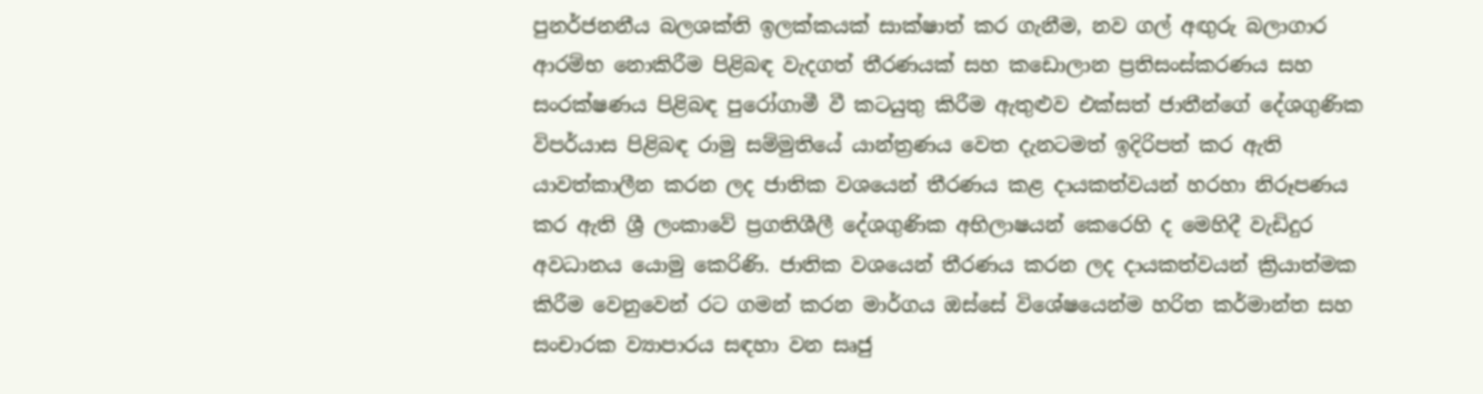පුනර්ජනනීය බලශක්ති ඉලක්කයක් සාක්ෂාත් කර ගැනීම, නව ගල් අඟුරු බලාගාර ආරම්භ නොකිරීම පිළිබඳ වැදගත් තීරණයක් සහ කඩොලාන ප්‍රතිසංස්කරණය සහ සංරක්ෂණය පිළිබඳ පුරෝගාමී වී කටයුතු කිරීම ඇතුළුව එක්සත් ජාතීන්ගේ දේශගුණික විපර්යාස පිළිබඳ රාමු සම්මුතියේ යාන්ත්‍රණය වෙත දැනටමත් ඉදිරිපත් කර ඇති යාවත්කාලීන කරන ලද ජාතික වශයෙන් තීරණය කළ දායකත්වයන් හරහා නිරූපණය කර ඇති ශ්‍රී ලංකාවේ ප්‍රගතිශීලී දේශගුණික අභිලාෂයන් කෙරෙහි ද මෙහිදී වැඩිදුර අවධානය යොමු කෙරිණි. ජාතික වශයෙන් තීරණය කරන ලද දායකත්වයන් ක්‍රියාත්මක කිරීම වෙනුවෙන් රට ගමන් කරන මාර්ගය ඔස්සේ විශේෂයෙන්ම හරිත කර්මාන්ත සහ සංචාරක ව්‍යාපාරය සඳහා වන සෘජු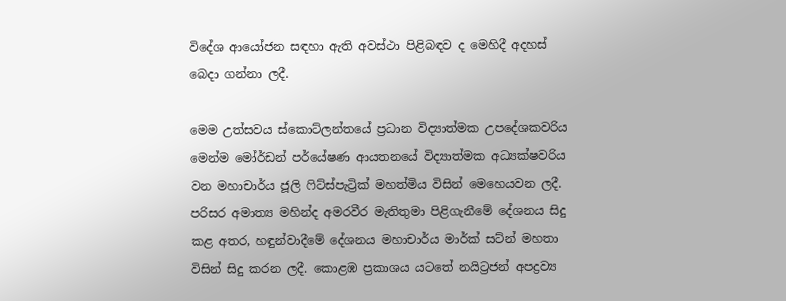විදේශ ආයෝජන සඳහා ඇති අවස්ථා පිළිබඳව ද මෙහිදී අදහස් බෙදා ගන්නා ලදී.

මෙම උත්සවය ස්කොට්ලන්තයේ ප්‍රධාන විද්‍යාත්මක උපදේශකවරිය මෙන්ම මෝර්ඩන් පර්යේෂණ ආයතනයේ විද්‍යාත්මක අධ්‍යක්ෂවරිය වන මහාචාර්ය ජූලි ෆිට්ස්පැට්‍රික් මහත්මිය විසින් මෙහෙයවන ලදී. පරිසර අමාත්‍ය මහින්ද අමරවීර මැතිතුමා පිළිගැනීමේ දේශනය සිදු කළ අතර, හඳුන්වාදීමේ දේශනය මහාචාර්ය මාර්ක් සට්න් මහතා විසින් සිදු කරන ලදී. කොළඹ ප්‍රකාශය යටතේ නයිට්‍රජන් අපද්‍රව්‍ය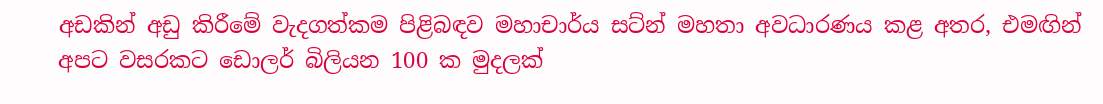අඩකින් අඩු කිරීමේ වැදගත්කම පිළිබඳව මහාචාර්ය සට්න් මහතා අවධාරණය කළ අතර, එමඟින් අපට වසරකට ඩොලර් බිලියන 100 ක මුදලක්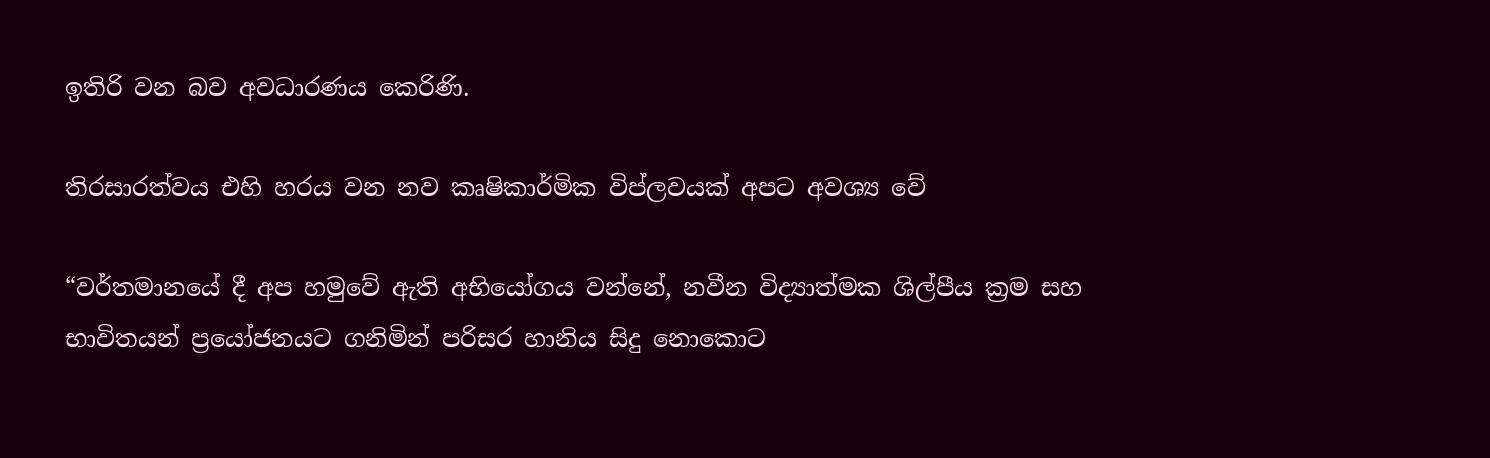ඉතිරි වන බව අවධාරණය කෙරිණි.

තිරසාරත්වය එහි හරය වන නව කෘෂිකාර්මික විප්ලවයක් අපට අවශ්‍ය වේ

“වර්තමානයේ දී අප හමුවේ ඇති අභියෝගය වන්නේ, නවීන විද්‍යාත්මක ශිල්පීය ක්‍රම සහ භාවිතයන් ප්‍රයෝජනයට ගනිමින් පරිසර හානිය සිදු නොකොට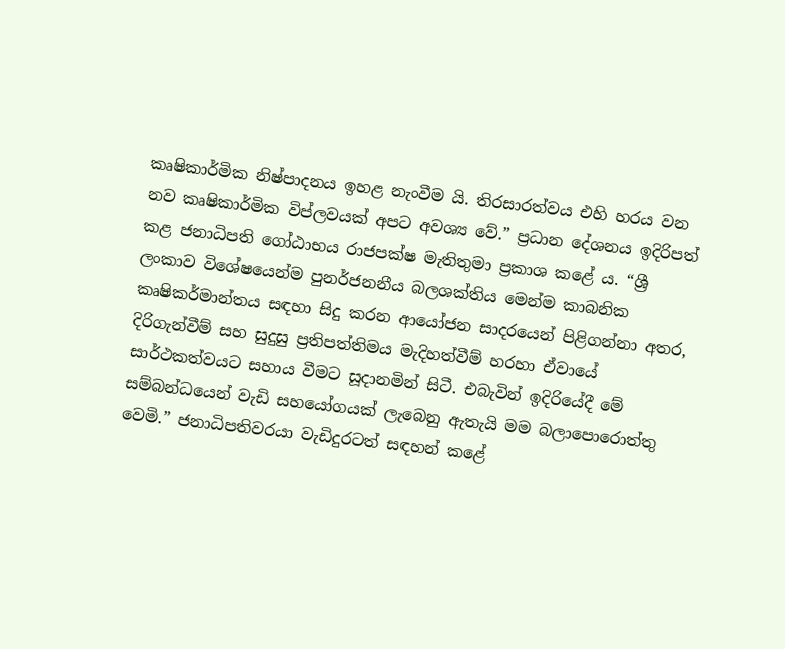කෘෂිකාර්මික නිෂ්පාදනය ඉහළ නැංවීම යි. තිරසාරත්වය එහි හරය වන නව කෘෂිකාර්මික විප්ලවයක් අපට අවශ්‍ය වේ.” ප්‍රධාන දේශනය ඉදිරිපත් කළ ජනාධිපති ගෝඨාභය රාජපක්ෂ මැතිතුමා ප්‍රකාශ කළේ ය. “ශ්‍රී ලංකාව විශේෂයෙන්ම පුනර්ජනනීය බලශක්තිය මෙන්ම කාබනික කෘෂිකර්මාන්තය සඳහා සිදු කරන ආයෝජන සාදරයෙන් පිළිගන්නා අතර, දිරිගැන්වීම් සහ සුදුසු ප්‍රතිපත්තිමය මැදිහත්වීම් හරහා ඒවායේ සාර්ථකත්වයට සහාය වීමට සූදානමින් සිටී. එබැවින් ඉදිරියේදී මේ සම්බන්ධයෙන් වැඩි සහයෝගයක් ලැබෙනු ඇතැයි මම බලාපොරොත්තු වෙමි.” ජනාධිපතිවරයා වැඩිදුරටත් සඳහන් කළේ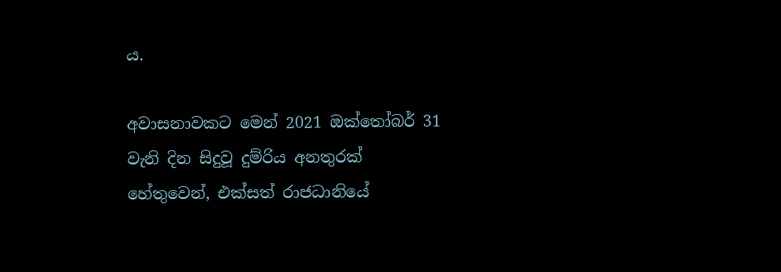ය.

අවාසනාවකට මෙන් 2021 ඔක්තෝබර් 31 වැනි දින සිදුවූ දුම්රිය අනතුරක් හේතුවෙන්, එක්සත් රාජධානියේ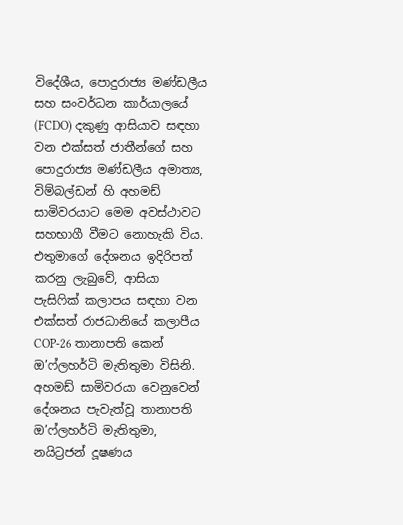විදේශීය, පොදුරාජ්‍ය මණ්ඩලීය සහ සංවර්ධන කාර්යාලයේ (FCDO) දකුණු ආසියාව සඳහා වන එක්සත් ජාතීන්ගේ සහ පොදුරාජ්‍ය මණ්ඩලීය අමාත්‍ය, විම්බල්ඩන් හි අහමඩ් සාමිවරයාට මෙම අවස්ථාවට සහභාගී වීමට නොහැකි විය. එතුමාගේ දේශනය ඉදිරිපත් කරනු ලැබුවේ, ආසියා පැසිෆික් කලාපය සඳහා වන එක්සත් රාජධානියේ කලාපීය COP-26 තානාපති කෙන් ඔ’ෆ්ලහර්ටි මැතිතුමා විසිනි. අහමඩ් සාමිවරයා වෙනුවෙන් දේශනය පැවැත්වූ තානාපති ඔ’ෆ්ලහර්ටි මැතිතුමා, නයිට්‍රජන් දූෂණය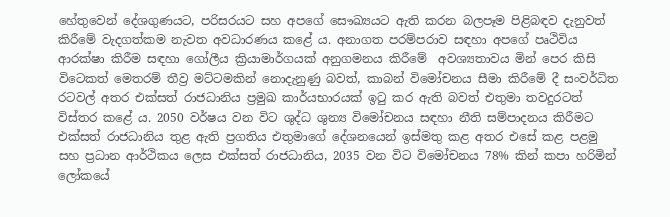හේතුවෙන් දේශගුණයට, පරිසරයට සහ අපගේ සෞඛ්‍යයට ඇති කරන බලපෑම පිළිබඳව දැනුවත් කිරීමේ වැදගත්කම නැවත අවධාරණය කළේ ය. අනාගත පරම්පරාව සඳහා අපගේ පෘථිවිය ආරක්ෂා කිරීම සඳහා ගෝලීය ක්‍රියාමාර්ගයක් අනුගමනය කිරීමේ  අවශ්‍යතාවය මින් පෙර කිසි විටෙකත් මෙතරම් තීව්‍ර මට්ටමකින් නොදැනුණු බවත්, කාබන් විමෝචනය සීමා කිරීමේ දී සංවර්ධිත රටවල් අතර එක්සත් රාජධානිය ප්‍රමුඛ කාර්යභාරයක් ඉටු කර ඇති බවත් එතුමා තවදුරටත් විස්තර කළේ ය. 2050 වර්ෂය වන විට ශුද්ධ ශුන්‍ය විමෝචනය සඳහා නීති සම්පාදනය කිරීමට එක්සත් රාජධානිය තුළ ඇති ප්‍රගතිය එතුමාගේ දේශනයෙන් ඉස්මතු කළ අතර එසේ කළ පළමු සහ ප්‍රධාන ආර්ථිකය ලෙස එක්සත් රාජධානිය, 2035 වන විට විමෝචනය 78% කින් කපා හරිමින් ලෝකයේ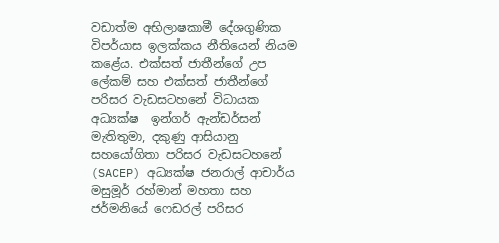වඩාත්ම අභිලාෂකාමී දේශගුණික විපර්යාස ඉලක්කය නීතියෙන් නියම කළේය. එක්සත් ජාතීන්ගේ උප ලේකම් සහ එක්සත් ජාතීන්ගේ පරිසර වැඩසටහනේ විධායක අධ්‍යක්ෂ  ඉන්ගර් ඇන්ඩර්සන් මැතිතුමා, දකුණු ආසියානු සහයෝගිතා පරිසර වැඩසටහනේ (SACEP) අධ්‍යක්ෂ ජනරාල් ආචාර්ය මසුමූර් රහ්මාන් මහතා සහ ජර්මනියේ ෆෙඩරල් පරිසර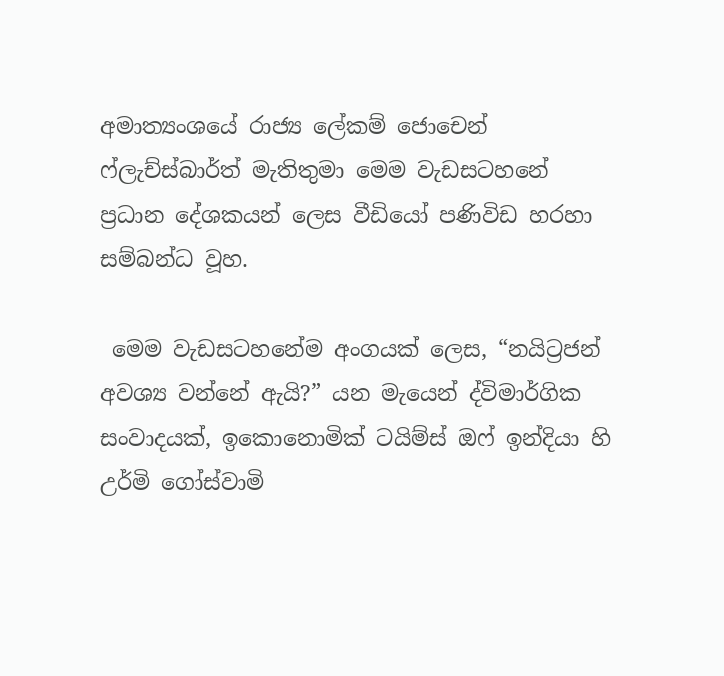අමාත්‍යංශයේ රාජ්‍ය ලේකම් ජොචෙන් ෆ්ලැච්ස්බාර්ත් මැතිතුමා මෙම වැඩසටහනේ ප්‍රධාන දේශකයන් ලෙස වීඩියෝ පණිවිඩ හරහා සම්බන්ධ වූහ.

 මෙම වැඩසටහනේම අංගයක් ලෙස, “නයිට්‍රජන් අවශ්‍ය වන්නේ ඇයි?” යන මැයෙන් ද්විමාර්ගික සංවාදයක්, ඉකොනොමික් ටයිම්ස් ඔෆ් ඉන්දියා හි උර්මි ගෝස්වාමි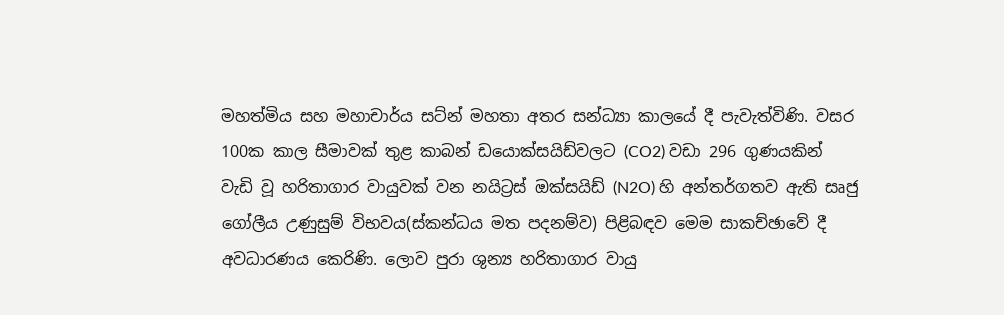මහත්මිය සහ මහාචාර්ය සට්න් මහතා අතර සන්ධ්‍යා කාලයේ දී පැවැත්විණි. වසර 100ක කාල සීමාවක් තුළ කාබන් ඩයොක්සයිඩ්වලට (CO2) වඩා 296 ගුණයකින් වැඩි වූ හරිතාගාර වායුවක් වන නයිට්‍රස් ඔක්සයිඩ් (N2O) හි අන්තර්ගතව ඇති සෘජු ගෝලීය උණුසුම් විභවය(ස්කන්ධය මත පදනම්ව) පිළිබඳව මෙම සාකච්ඡාවේ දී අවධාරණය කෙරිණි. ලොව පුරා ශුන්‍ය හරිතාගාර වායු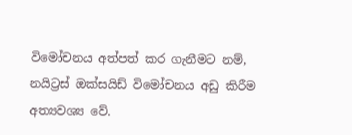විමෝචනය අත්පත් කර ගැනීමට නම්, නයිට්‍රස් ඔක්සයිඩ් විමෝචනය අඩු කිරීම අත්‍යවශ්‍ය වේ.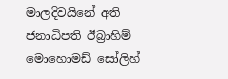මාලදිවයිනේ අති ජනාධිපති ඊබ්‍රාහිම් මොහොමඩ් සෝලිහ්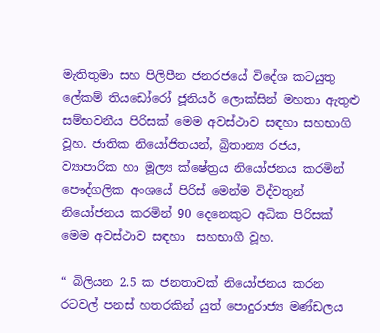මැතිතුමා සහ පිලිපීන ජනරජයේ විදේශ කටයුතු ලේකම් තියඩෝරෝ ජූනියර් ලොක්සින් මහතා ඇතුළු සම්භවනීය පිරිසක් මෙම අවස්ථාව සඳහා සහභාගි වූහ. ජාතික නියෝජිතයන්, බ්‍රිතාන්‍ය රජය, ව්‍යාපාරික හා මූල්‍ය ක්ෂේත්‍රය නියෝජනය කරමින් පෞද්ගලික අංශයේ පිරිස් මෙන්ම විද්වතුන් නියෝජනය කරමින් 90 දෙනෙකුට අධික පිරිසක් මෙම අවස්ථාව සඳහා  සහභාගී වූහ.

“ බිලියන 2.5 ක ජනතාවක් නියෝජනය කරන රටවල් පනස් හතරකින් යුත් පොදුරාජ්‍ය මණ්ඩලය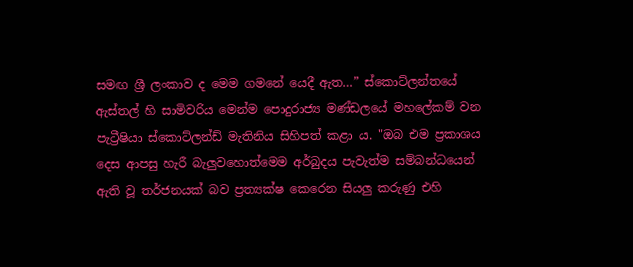සමඟ ශ්‍රී ලංකාව ද මෙම ගමනේ යෙදී ඇත…” ස්කොට්ලන්තයේ ඇස්තල් හි සාමිවරිය මෙන්ම පොදුරාජ්‍ය මණ්ඩලයේ මහලේකම් වන  පැට්‍රීෂියා ස්කොට්ලන්ඩ් මැතිනිය සිහිපත් කළා ය. "ඔබ එම ප්‍රකාශය දෙස ආපසු හැරී බැලුවහොත්මෙම අර්බුදය පැවැත්ම සම්බන්ධයෙන් ඇති වූ තර්ජනයක් බව ප්‍රත්‍යක්ෂ කෙරෙන සියලු කරුණු එහි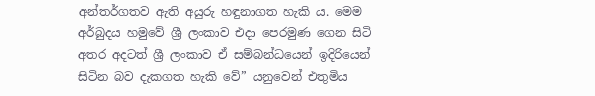අන්තර්ගතව ඇති අයුරු හඳුනාගත හැකි ය. මෙම අර්බුදය හමුවේ ශ්‍රී ලංකාව එදා පෙරමුණ ගෙන සිටි අතර අදටත් ශ්‍රී ලංකාව ඒ සම්බන්ධයෙන් ඉදිරියෙන් සිටින බව දැකගත හැකි වේ” යනුවෙන් එතුමිය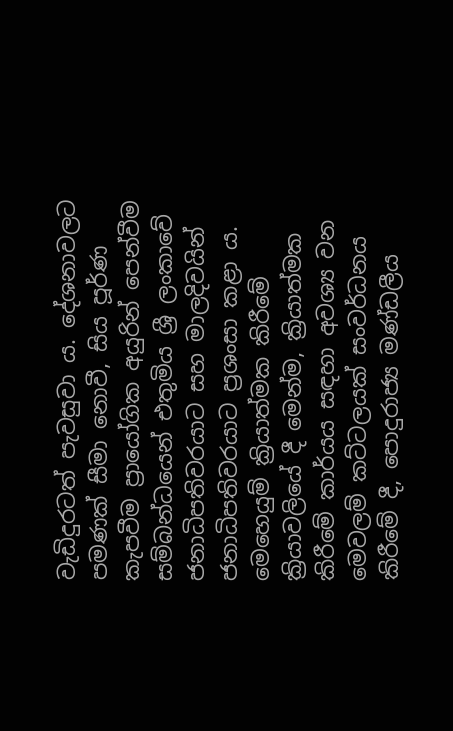වැඩිදුරටත් පැවසුවා ය. දේශනාවලට පමණක් සීමා නොවී, සිය පූර්ණ කැපවීම ප්‍රායෝගික අයුරින් පෙන්වීම සම්බන්ධයෙන් එතුමිය ශ්‍රී ලංකාවේ ජනාධිපතිවරයාට සහ මාලදිවයින් ජනාධිපතිවරයාට ප්‍රශංසා කළා ය. මෙහෙයුම් ක්‍රියාත්මක කිරීමේ ක්‍රියාවලියේ දී මෙන්ම, ක්‍රියාත්මක කිරීමේ කාර්යය සඳහා අවශ්‍ය වන මෙවලම් කට්ටලයක් සංවර්ධනය කිරීමේ දී, පොදුරාජ්‍ය මණ්ඩලීය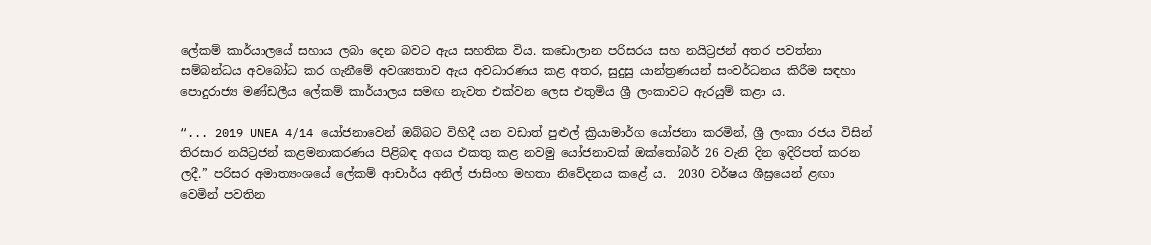ලේකම් කාර්යාලයේ සහාය ලබා දෙන බවට ඇය සහතික විය. කඩොලාන පරිසරය සහ නයිට්‍රජන් අතර පවත්නා සම්බන්ධය අවබෝධ කර ගැනීමේ අවශ්‍යතාව ඇය අවධාරණය කළ අතර, සුදුසු යාන්ත්‍රණයන් සංවර්ධනය කිරීම සඳහා පොදුරාජ්‍ය මණ්ඩලීය ලේකම් කාර්යාලය සමඟ නැවත එක්වන ලෙස එතුමිය ශ්‍රී ලංකාවට ඇරයුම් කළා ය.

“... 2019 UNEA 4/14 යෝජනාවෙන් ඔබ්බට විහිදී යන වඩාත් පුළුල් ක්‍රියාමාර්ග යෝජනා කරමින්, ශ්‍රී ලංකා රජය විසින් තිරසාර නයිට්‍රජන් කළමනාකරණය පිළිබඳ අගය එකතු කළ නවමු යෝජනාවක් ඔක්තෝබර් 26 වැනි දින ඉදිරිපත් කරන ලදී.” පරිසර අමාත්‍යංශයේ ලේකම් ආචාර්ය අනිල් ජාසිංහ මහතා නිවේදනය කළේ ය.  2030 වර්ෂය ශීඝ්‍රයෙන් ළඟා වෙමින් පවතින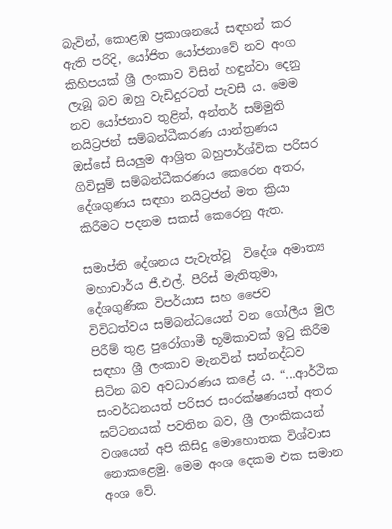බැවින්, කොළඹ ප්‍රකාශනයේ සඳහන් කර ඇති පරිදි, යෝජිත යෝජනාවේ නව අංග කිහිපයක් ශ්‍රී ලංකාව විසින් හඳුන්වා දෙනු ලැබූ බව ඔහු වැඩිදුරටත් පැවසී ය. මෙම නව යෝජනාව තුළින්, අන්තර් සම්මුති නයිට්‍රජන් සම්බන්ධීකරණ යාන්ත්‍රණය ඔස්සේ සියලුම ආශ්‍රිත බහුපාර්ශ්වික පරිසර ගිවිසුම් සම්බන්ධීකරණය කෙරෙන අතර, දේශගුණය සඳහා නයිට්‍රජන් මත ක්‍රියා කිරීමට පදනම සකස් කෙරෙනු ඇත.

සමාප්ති දේශනය පැවැත්වූ  විදේශ අමාත්‍ය මහාචාර්ය ජී.එල්. පීරිස් මැතිතුමා, දේශගුණික විපර්යාස සහ ජෛව විවිධත්වය සම්බන්ධයෙන් වන ගෝලීය මුල පිරීම් තුළ පුරෝගාමී භූමිකාවක් ඉටු කිරීම සඳහා ශ්‍රී ලංකාව මැනවින් සන්නද්ධව සිටින බව අවධාරණය කළේ ය. “...ආර්ථික සංවර්ධනයත් පරිසර සංරක්ෂණයත් අතර ඝට්ටනයක් පවතින බව, ශ්‍රී ලාංකිකයන් වශයෙන් අපි කිසිදු මොහොතක විශ්වාස නොකළෙමු. මෙම අංශ දෙකම එක සමාන අංශ වේ.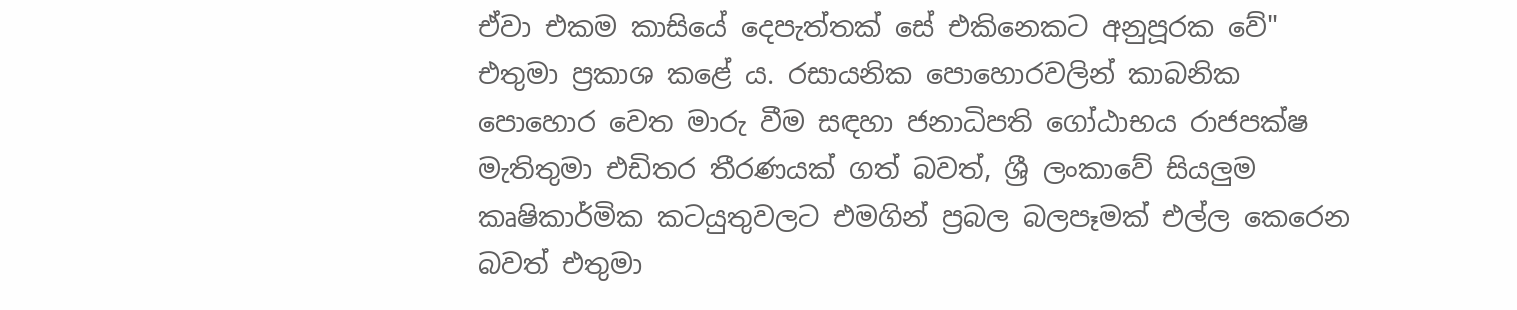ඒවා එකම කාසියේ දෙපැත්තක් සේ එකිනෙකට අනුපූරක වේ"  එතුමා ප්‍රකාශ කළේ ය. රසායනික පොහොරවලින් කාබනික පොහොර වෙත මාරු වීම සඳහා ජනාධිපති ගෝඨාභය රාජපක්ෂ මැතිතුමා එඩිතර තීරණයක් ගත් බවත්, ශ්‍රී ලංකාවේ සියලුම කෘෂිකාර්මික කටයුතුවලට එමගින් ප්‍රබල බලපෑමක් එල්ල කෙරෙන බවත් එතුමා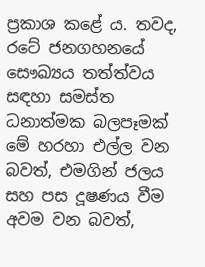ප්‍රකාශ කළේ ය. තවද, රටේ ජනගහනයේ සෞඛ්‍යය තත්ත්වය සඳහා සමස්ත ධනාත්මක බලපෑමක් මේ හරහා එල්ල වන බවත්, එමගින් ජලය සහ පස දූෂණය වීම අවම වන බවත්,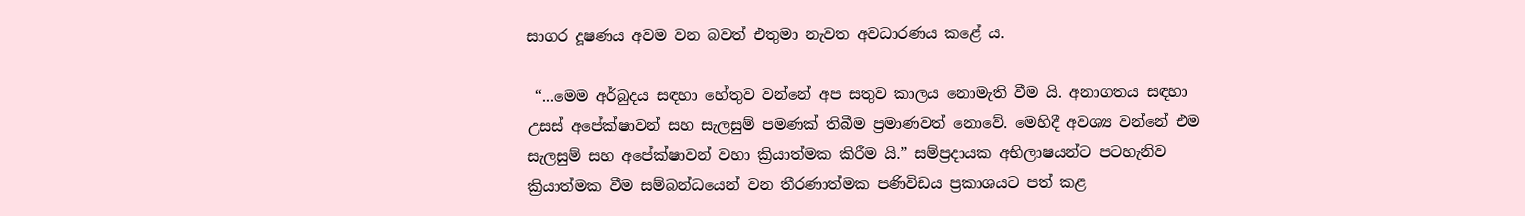සාගර දූෂණය අවම වන බවත් එතුමා නැවත අවධාරණය කළේ ය.

 “...මෙම අර්බුදය සඳහා හේතුව වන්නේ අප සතුව කාලය නොමැති වීම යි. අනාගතය සඳහා උසස් අපේක්ෂාවන් සහ සැලසුම් පමණක් තිබීම ප්‍රමාණවත් නොවේ. මෙහිදී අවශ්‍ය වන්නේ එම සැලසුම් සහ අපේක්ෂාවන් වහා ක්‍රියාත්මක කිරීම යි.” සම්ප්‍රදායක අභිලාෂයන්ට පටහැනිව ක්‍රියාත්මක වීම සම්බන්ධයෙන් වන තීරණාත්මක පණිවිඩය ප්‍රකාශයට පත් කළ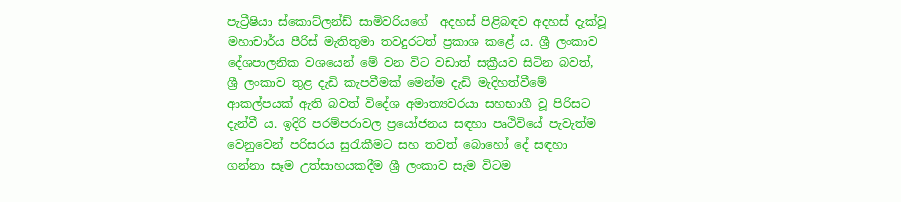පැට්‍රීෂියා ස්කොට්ලන්ඩ් සාමිවරියගේ  අදහස් පිළිබඳව අදහස් දැක්වූ මහාචාර්ය පීරිස් මැතිතුමා තවදුරටත් ප්‍රකාශ කළේ ය. ශ්‍රී ලංකාව දේශපාලනික වශයෙන් මේ වන විට වඩාත් සක්‍රීයව සිටින බවත්, ශ්‍රී ලංකාව තුළ දැඩි කැපවීමක් මෙන්ම දැඩි මැදිහත්වීමේ ආකල්පයක් ඇති බවත් විදේශ අමාත්‍යවරයා සහභාගී වූ පිරිසට දැන්වී ය. ඉදිරි පරම්පරාවල ප්‍රයෝජනය සඳහා පෘථිවියේ පැවැත්ම වෙනුවෙන් පරිසරය සුරැකීමට සහ තවත් බොහෝ දේ සඳහා ගන්නා සෑම උත්සාහයකදීම ශ්‍රී ලංකාව සැම විටම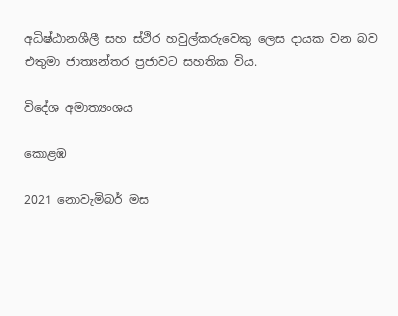අධිෂ්ඨානශීලී සහ ස්ථිර හවුල්කරුවෙකු ලෙස දායක වන බව එතුමා ජාත්‍යන්තර ප්‍රජාවට සහතික විය.

විදේශ අමාත්‍යංශය

කොළඹ

2021 නොවැමිබර් මස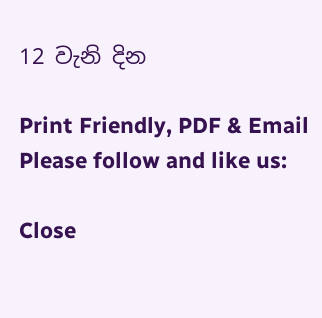12 වැනි දින

Print Friendly, PDF & Email
Please follow and like us:

Close